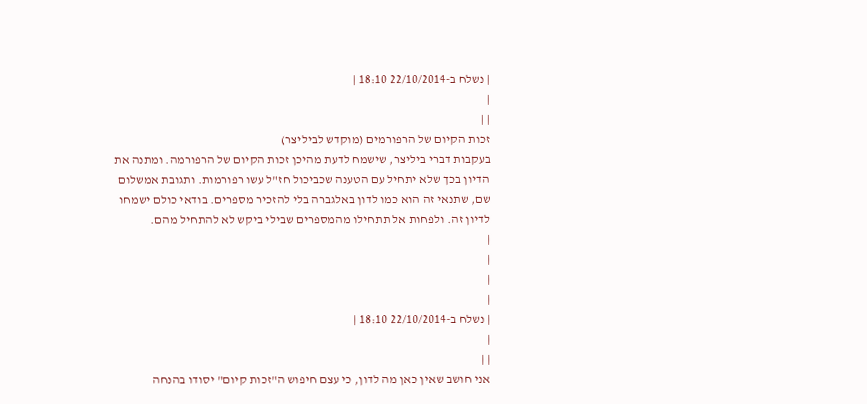| נשלח ב-22/10/2014 18:10 |
|
| |
זכות הקיום של הרפורמים (מוקדש לביליצר)
בעקבות דברי ביליצר, שישמח לדעת מהיכן זכות הקיום של הרפורמה. ומתנה את הדיון בכך שלא יתחיל עם הטענה שכביכול חז"ל עשו רפורמות. ותגובת אמשלום שם, שתנאי זה הוא כמו לדון באלגברה בלי להזכיר מספרים. בודאי כולם ישמחו לדיון זה. ולפחות אל תתחילו מהמספרים שבילי ביקש לא להתחיל מהם.
|
|
|
|
| נשלח ב-22/10/2014 18:10 |
|
| |
אני חושב שאין כאן מה לדון, כי עצם חיפוש ה"זכות קיום" יסודו בהנחה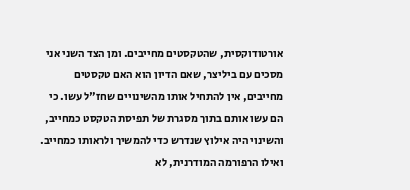אורטודוקסית, שהטקסטים מחייבים. ומן הצד השני אני מסכים עם ביליצר, שאם הדיון הוא האם טקסטים מחייבים, אין להתחיל אותו מהשינויים שחז"ל עשו. כי הם עשו אותם בתוך מסגרת של תפיסת הטקסט כמחייב, והשינוי היה אילוץ שנדרש כדי להמשיך ולראותו כמחייב. ואילו הרפורמה המודרנית, לא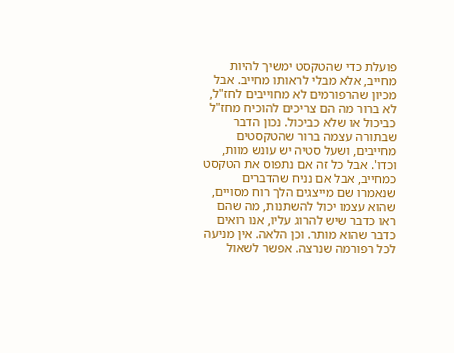פועלת כדי שהטקסט ימשיך להיות מחייב, אלא מבלי לראותו מחייב. אבל מכיון שהרפורמים לא מחוייבים לחז"ל, לא ברור מה הם צריכים להוכיח מחז"ל כביכול או שלא כביכול. נכון הדבר שבתורה עצמה ברור שהטקסטים מחייבים, ושעל סטיה יש עונש מוות, וכדו'. אבל כל זה אם נתפוס את הטקסט כמחייב, אבל אם נניח שהדברים שנאמרו שם מייצגים הלך רוח מסויים, שהוא עצמו יכול להשתנות, מה שהם ראו כדבר שיש להרוג עליו, אנו רואים כדבר שהוא מותר. וכן הלאה. אין מניעה לכל רפורמה שנרצה. אפשר לשאול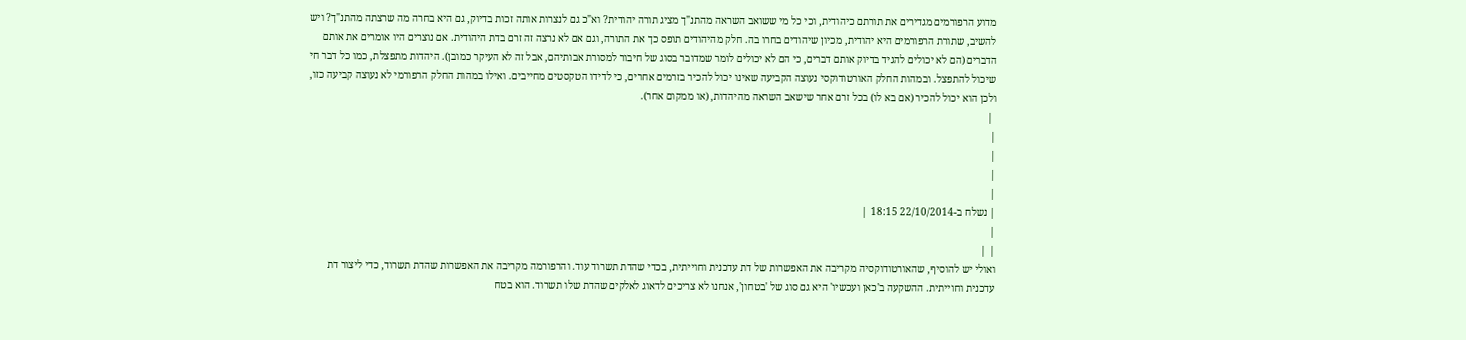מדוע הרפורמים מגדירים את תורתם כיהודית, וכי כל מי ששואב השראה מהתנ"ך מציג תורה יהודית? וא"כ גם לנצרות אותה זכות בדיוק, גם היא בחרה מה שרצתה מהתנ"ך? ויש להשיב, שתורת הרפורמים היא יהודית, מכיון שיהודים בחרו בה. חלק מהיהודים תופס כך את התורה, וגם אם לא נרצה זה זרם בדת היהודית. אם נוצרים היו אומרים את אותם הדברים (הם לא יכולים להגיד בדיוק אותם דברים, כי הם לא יכולים לומר שמדובר בסוג של חיבור למסורת אבותיהם, אבל זה לא העיקר כמובן). היהדות מתפצלת, כמו כל דבר חי שיכול להתפצל. ובמהות החלק האורטודוקסי נעוצה הקביעה שאינו יכול להכיר בזרמים אחרים, כי לדידו הטקסטים מחייבים. ואילו במהות החלק הרפורמי לא נעוצה קביעה כזו, ולכן הוא יכול להכיר (אם בא לו) בכל זרם אחר שישאב השראה מהיהדות, (או ממקום אחר).
 |
|
|
|
|
| נשלח ב-22/10/2014 18:15 |
|
| |
ואולי יש להוסיף, שהאורטודוקסיה מקריבה את האפשרות של דת עדכנית וחוייתית, בכדי שהדת תשרוד עוד. והרפורמה מקריבה את האפשרות שהדת תשרוד, כדי ליצור דת עדכנית וחוייתית. ההשקעה ב'כאן ועכשיו' היא גם סוג של 'בטחון', אנחנו לא צריכים לדאוג לאלקים שהדת שלו תשרוד. הוא בטח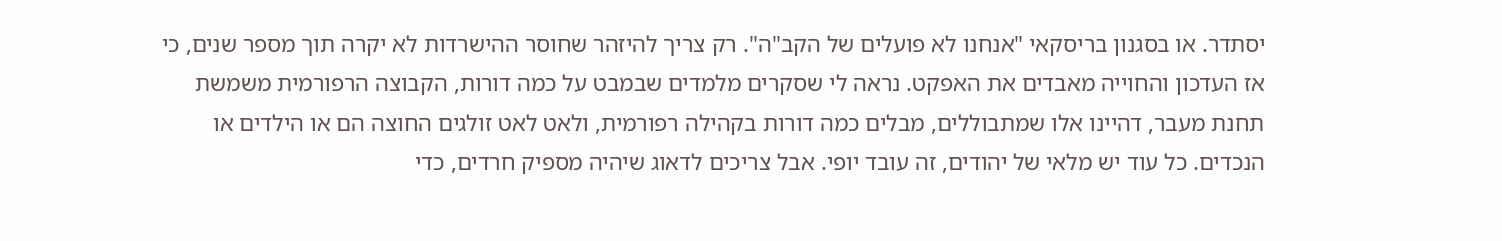יסתדר. או בסגנון בריסקאי "אנחנו לא פועלים של הקב"ה". רק צריך להיזהר שחוסר ההישרדות לא יקרה תוך מספר שנים, כי אז העדכון והחוייה מאבדים את האפקט. נראה לי שסקרים מלמדים שבמבט על כמה דורות, הקבוצה הרפורמית משמשת תחנת מעבר, דהיינו אלו שמתבוללים, מבלים כמה דורות בקהילה רפורמית, ולאט לאט זולגים החוצה הם או הילדים או הנכדים. כל עוד יש מלאי של יהודים, זה עובד יופי. אבל צריכים לדאוג שיהיה מספיק חרדים, כדי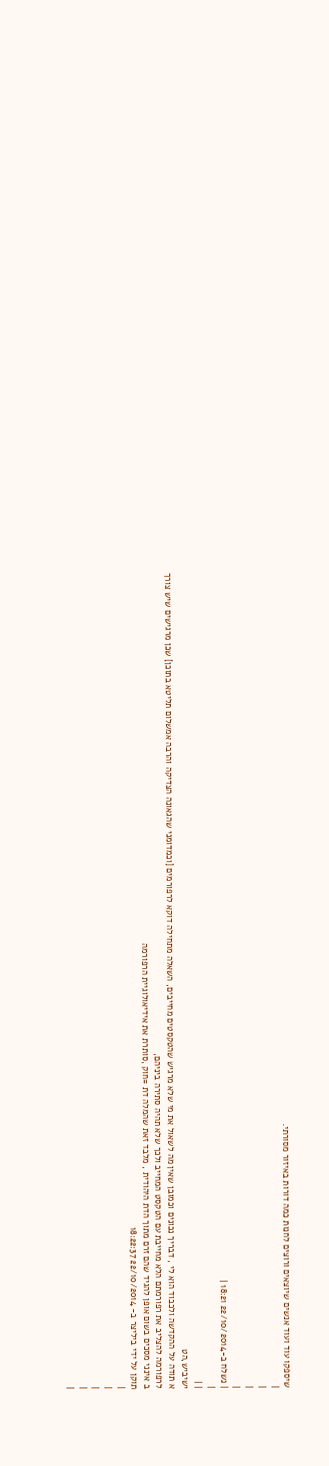שיספקו עוד ועוד אנשים שיוצאים ורוצים לחנות כמה דורות באיזור מסורתי.
|
|
|
|
| נשלח ב-22/10/2014 18:21 |
|
| |
ישיביש,הט
א תודה על ההקדשה ולכבוד הוא לי , דבריך נכונים וכמובן שאין מה לשאול את מי שלא מרגיש שהטקסטים מחייבים, השאלה מתחילה דוקא לרפורמים [וכמדומני שהגאונה הצדיקה והרבה אמשלום תליטא בתוכן] שכן מרגישים שיש צורך לרפורמה להצליב את רפורמתם הלא מחייבת עם הטקסט המחייב ולכך שלא תהיה סתירה ביניהם,
ב אינני מסכים בשום אופן להגיד שהם זרם מתוך הדת היהודית , מלבד זאת שהמלה דת =חוק ,סותרת את אידיאולוגיית הרפורמה
תוקן על ידי ביליצר ב- 22/10/2014 18:22:37
|
|
|
|
|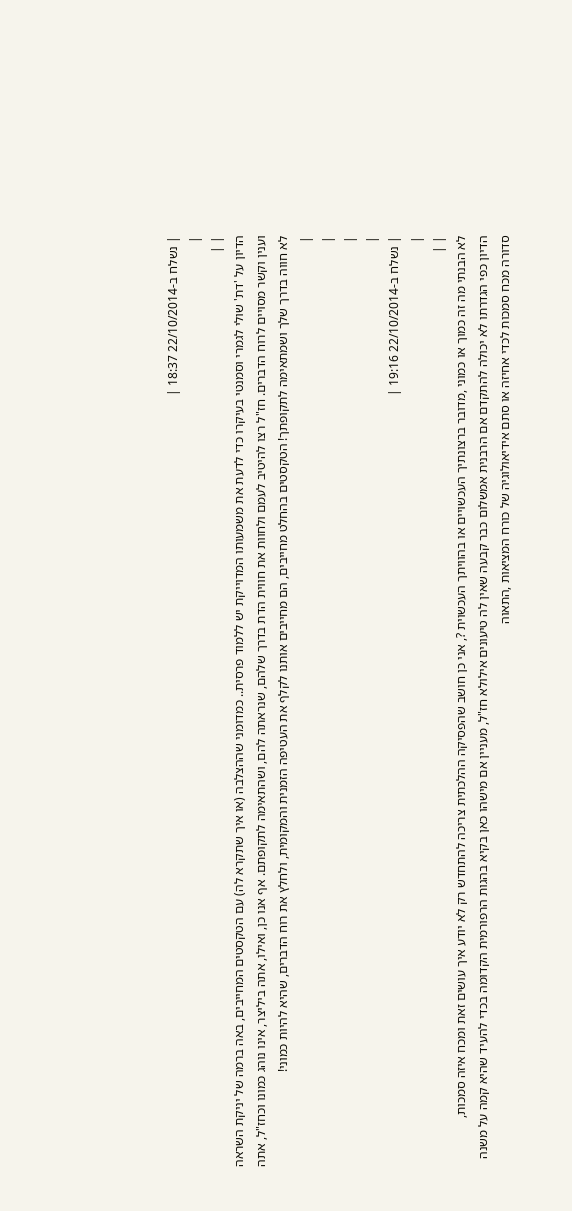| נשלח ב-22/10/2014 18:37 |
|
| |
הדיון על 'דת' שולי לגמרי וסמנטי בעיקרו כדי לדעת את משמעותו המדוייקת יש ללמוד פרסית.. כמדומני שההצלבה (או איך שתקרא לה) עם הטקסטים המחייבים, באה ברמה של יניקת השראה וענין וקשר מסויים לרוח הדברים. חז"ל רצו להיטיב לעמם ולחוות את חווית הדת בדרך שלהם, שנראתה להם, ושהתאימה לתקופתם. אף אנו כן, ואילו, אתה ביליצר, אינו נוהג כמונו וכחז"ל, אתה לא חווה בדרך שלך ושמתאימה לתקופתך! הטקסטים בהחלט מחייבים, הם מחייבים אותנו לקלף את העטיפה הזמנית והמקומית, ולחלץ את רוח הדברים, שהיא להיות כמוני!
|
|
|
|
| נשלח ב-22/10/2014 19:16 |
|
| |
לא הבנתי מה זה כמוך או כמוני ,מדובר ברצונתיך העכשויים או בהוויתך העכשוית ?, אני כן חושב שהפסיקה ההלכתית צריכה להתחדש רק לא יודע איך עושים זאת ומכח איזה סמכות,
הדיון כפי הגדרתו לא יכולה להתקדם אם הרבנית אמשלום כבר קבעה שאין לה טיעונים אילולא חז"ל, מעניין אם מישהו כאן בקיא בהגות הרפורמית הקדומה בכדי להעיד שהיא קמה על משנה סדורה מכח סמכות לכדי אחיזה או סתם אידיאולוגיה של כורח המציאות ,התאוה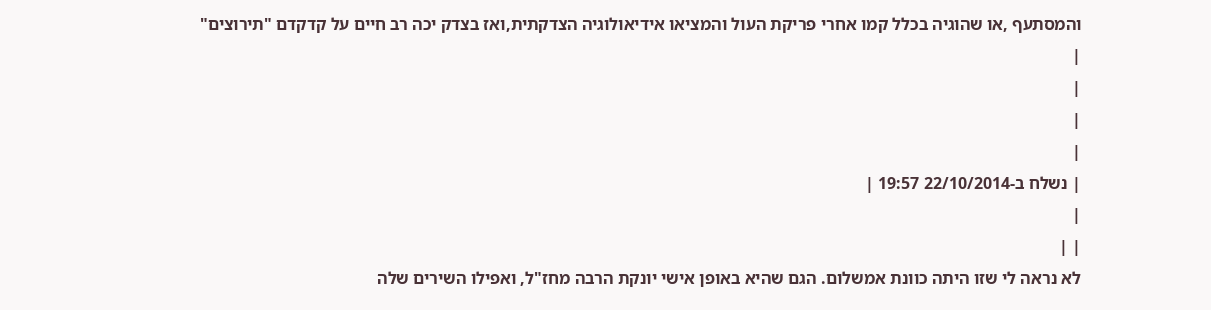והמסתעף ,או שהוגיה בכלל קמו אחרי פריקת העול והמציאו אידיאולוגיה הצדקתית,ואז בצדק יכה רב חיים על קדקדם "תירוצים"
|
|
|
|
| נשלח ב-22/10/2014 19:57 |
|
| |
לא נראה לי שזו היתה כוונת אמשלום. הגם שהיא באופן אישי יונקת הרבה מחז"ל, ואפילו השירים שלה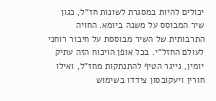יכולים להיות במסגרת לשונות חז"ל, כגון שיר המבוסס על משנה ביומא. החויה התרבותית של השיר מבוססת על חיבור רוחני לעולם החזל"י. בכל אופן הויכוח הזה עתיק יומין, גייגר הטיף להתנתקות מחז"ל, ואילו חורין ויעקובסון צידדו בשימוש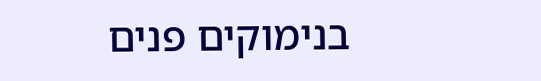בנימוקים פנים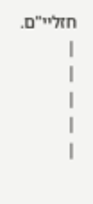חזליי"ם.
|
|
|
|
|